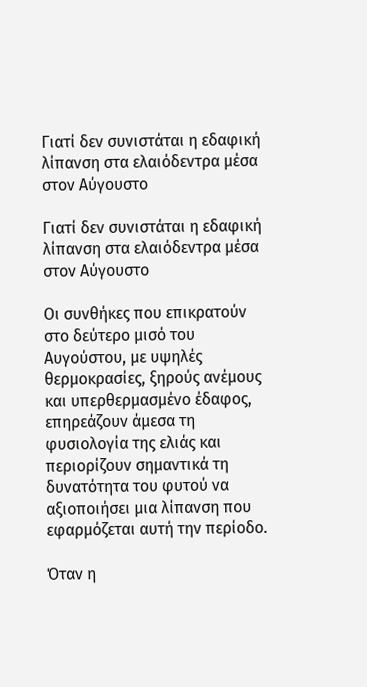Γιατί δεν συνιστάται η εδαφική λίπανση στα ελαιόδεντρα μέσα στον Αύγουστο

Γιατί δεν συνιστάται η εδαφική λίπανση στα ελαιόδεντρα μέσα στον Αύγουστο

Οι συνθήκες που επικρατούν στο δεύτερο μισό του Αυγούστου, με υψηλές θερμοκρασίες, ξηρούς ανέμους και υπερθερμασμένο έδαφος, επηρεάζουν άμεσα τη φυσιολογία της ελιάς και περιορίζουν σημαντικά τη δυνατότητα του φυτού να αξιοποιήσει μια λίπανση που εφαρμόζεται αυτή την περίοδο.

Όταν η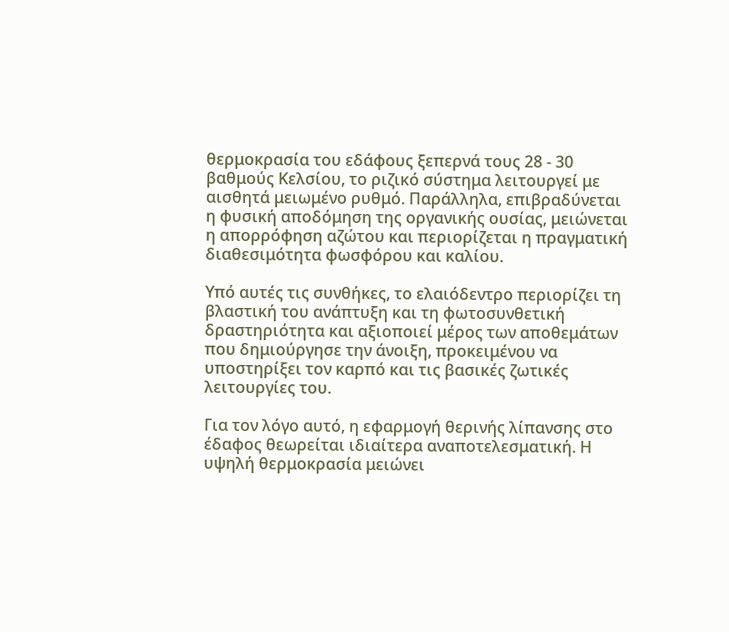θερμοκρασία του εδάφους ξεπερνά τους 28 - 30 βαθμούς Κελσίου, το ριζικό σύστημα λειτουργεί με αισθητά μειωμένο ρυθμό. Παράλληλα, επιβραδύνεται η φυσική αποδόμηση της οργανικής ουσίας, μειώνεται η απορρόφηση αζώτου και περιορίζεται η πραγματική διαθεσιμότητα φωσφόρου και καλίου.

Υπό αυτές τις συνθήκες, το ελαιόδεντρο περιορίζει τη βλαστική του ανάπτυξη και τη φωτοσυνθετική δραστηριότητα και αξιοποιεί μέρος των αποθεμάτων που δημιούργησε την άνοιξη, προκειμένου να υποστηρίξει τον καρπό και τις βασικές ζωτικές λειτουργίες του.

Για τον λόγο αυτό, η εφαρμογή θερινής λίπανσης στο έδαφος θεωρείται ιδιαίτερα αναποτελεσματική. Η υψηλή θερμοκρασία μειώνει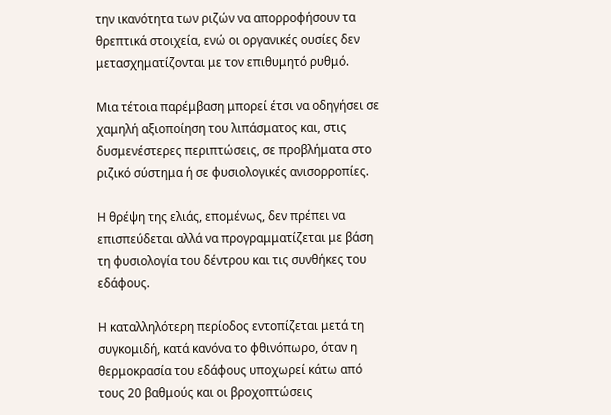την ικανότητα των ριζών να απορροφήσουν τα θρεπτικά στοιχεία, ενώ οι οργανικές ουσίες δεν μετασχηματίζονται με τον επιθυμητό ρυθμό.

Μια τέτοια παρέμβαση μπορεί έτσι να οδηγήσει σε χαμηλή αξιοποίηση του λιπάσματος και, στις δυσμενέστερες περιπτώσεις, σε προβλήματα στο ριζικό σύστημα ή σε φυσιολογικές ανισορροπίες.

Η θρέψη της ελιάς, επομένως, δεν πρέπει να επισπεύδεται αλλά να προγραμματίζεται με βάση τη φυσιολογία του δέντρου και τις συνθήκες του εδάφους.

Η καταλληλότερη περίοδος εντοπίζεται μετά τη συγκομιδή, κατά κανόνα το φθινόπωρο, όταν η θερμοκρασία του εδάφους υποχωρεί κάτω από τους 20 βαθμούς και οι βροχοπτώσεις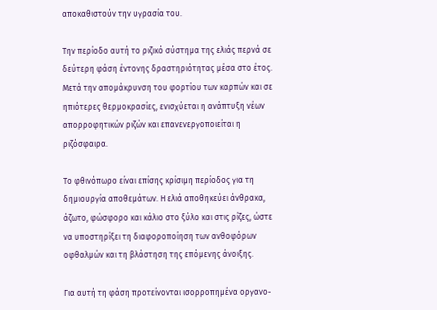αποκαθιστούν την υγρασία του.

Την περίοδο αυτή το ριζικό σύστημα της ελιάς περνά σε δεύτερη φάση έντονης δραστηριότητας μέσα στο έτος. Μετά την απομάκρυνση του φορτίου των καρπών και σε ηπιότερες θερμοκρασίες, ενισχύεται η ανάπτυξη νέων απορροφητικών ριζών και επανενεργοποιείται η ριζόσφαιρα.

Το φθινόπωρο είναι επίσης κρίσιμη περίοδος για τη δημιουργία αποθεμάτων. Η ελιά αποθηκεύει άνθρακα, άζωτο, φώσφορο και κάλιο στο ξύλο και στις ρίζες, ώστε να υποστηρίξει τη διαφοροποίηση των ανθοφόρων οφθαλμών και τη βλάστηση της επόμενης άνοιξης.

Για αυτή τη φάση προτείνονται ισορροπημένα οργανo-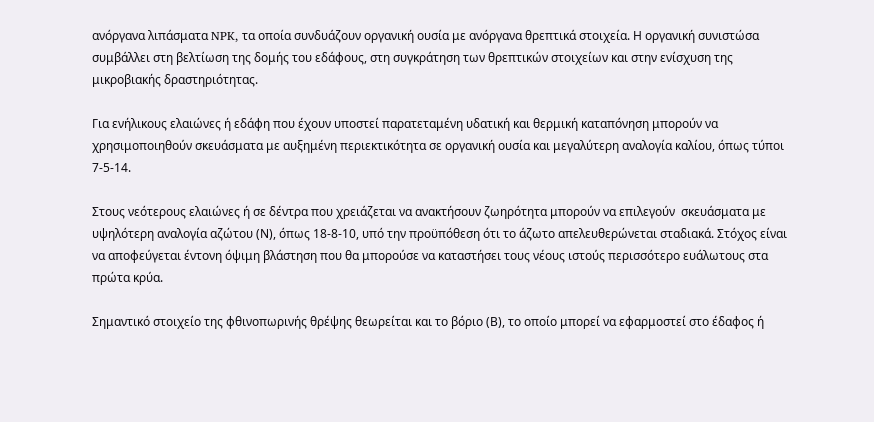ανόργανα λιπάσματα NPK, τα οποία συνδυάζουν οργανική ουσία με ανόργανα θρεπτικά στοιχεία. Η οργανική συνιστώσα συμβάλλει στη βελτίωση της δομής του εδάφους, στη συγκράτηση των θρεπτικών στοιχείων και στην ενίσχυση της μικροβιακής δραστηριότητας.

Για ενήλικους ελαιώνες ή εδάφη που έχουν υποστεί παρατεταμένη υδατική και θερμική καταπόνηση μπορούν να χρησιμοποιηθούν σκευάσματα με αυξημένη περιεκτικότητα σε οργανική ουσία και μεγαλύτερη αναλογία καλίου, όπως τύποι 7-5-14.

Στους νεότερους ελαιώνες ή σε δέντρα που χρειάζεται να ανακτήσουν ζωηρότητα μπορούν να επιλεγούν  σκευάσματα με υψηλότερη αναλογία αζώτου (Ν), όπως 18-8-10, υπό την προϋπόθεση ότι το άζωτο απελευθερώνεται σταδιακά. Στόχος είναι να αποφεύγεται έντονη όψιμη βλάστηση που θα μπορούσε να καταστήσει τους νέους ιστούς περισσότερο ευάλωτους στα πρώτα κρύα.

Σημαντικό στοιχείο της φθινοπωρινής θρέψης θεωρείται και το βόριο (Β), το οποίο μπορεί να εφαρμοστεί στο έδαφος ή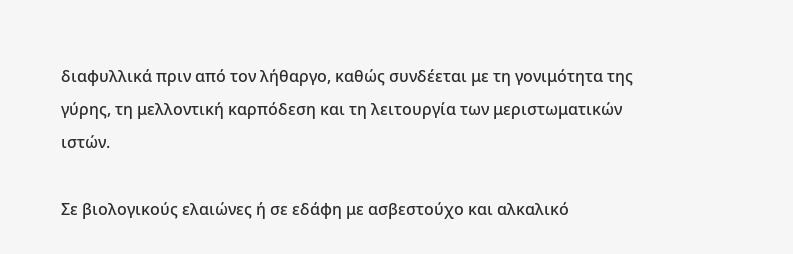διαφυλλικά πριν από τον λήθαργο, καθώς συνδέεται με τη γονιμότητα της γύρης, τη μελλοντική καρπόδεση και τη λειτουργία των μεριστωματικών ιστών.

Σε βιολογικούς ελαιώνες ή σε εδάφη με ασβεστούχο και αλκαλικό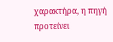χαρακτήρα, η πηγή προτείνει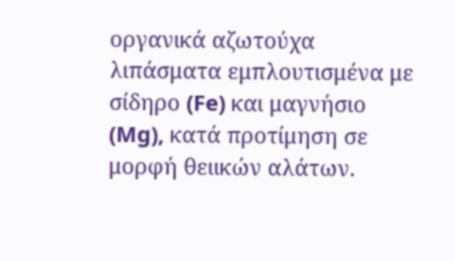οργανικά αζωτούχα λιπάσματα εμπλουτισμένα με σίδηρο (Fe) και μαγνήσιο (Mg), κατά προτίμηση σε μορφή θειικών αλάτων.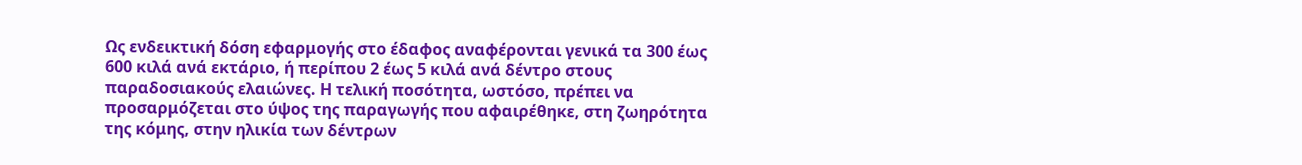Ως ενδεικτική δόση εφαρμογής στο έδαφος αναφέρονται γενικά τα 300 έως 600 κιλά ανά εκτάριο, ή περίπου 2 έως 5 κιλά ανά δέντρο στους παραδοσιακούς ελαιώνες. Η τελική ποσότητα, ωστόσο, πρέπει να προσαρμόζεται στο ύψος της παραγωγής που αφαιρέθηκε, στη ζωηρότητα της κόμης, στην ηλικία των δέντρων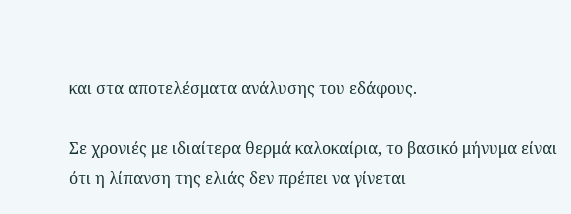και στα αποτελέσματα ανάλυσης του εδάφους.

Σε χρονιές με ιδιαίτερα θερμά καλοκαίρια, το βασικό μήνυμα είναι ότι η λίπανση της ελιάς δεν πρέπει να γίνεται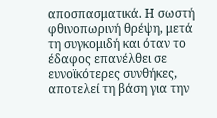αποσπασματικά. Η σωστή φθινοπωρινή θρέψη, μετά τη συγκομιδή και όταν το έδαφος επανέλθει σε ευνοϊκότερες συνθήκες, αποτελεί τη βάση για την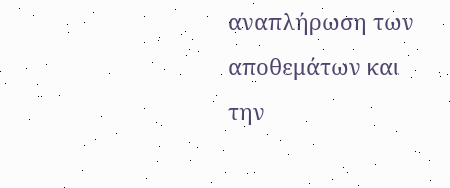αναπλήρωση των αποθεμάτων και την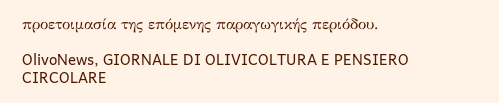προετοιμασία της επόμενης παραγωγικής περιόδου.

OlivoNews, GIORNALE DI OLIVICOLTURA E PENSIERO CIRCOLARE